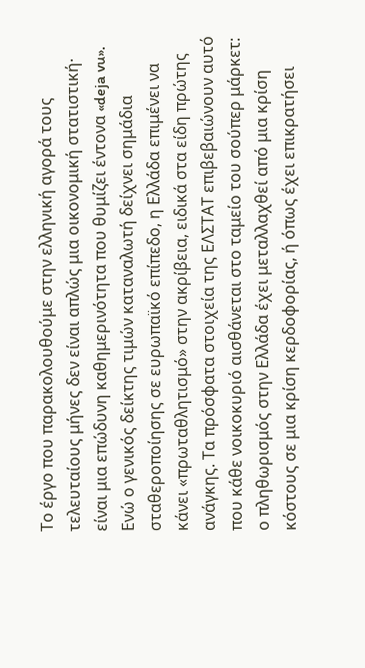Το έργο που παρακολουθούμε στην ελληνική αγορά τους τελευταίους μήνες δεν είναι απλώς μια οικονομική στατιστική· είναι μια επώδυνη καθημερινότητα που θυμίζει έντονα «deja vu». Ενώ ο γενικός δείκτης τιμών καταναλωτή δείχνει σημάδια σταθεροποίησης σε ευρωπαϊκό επίπεδο, η Ελλάδα επιμένει να κάνει «πρωταθλητισμό» στην ακρίβεια, ειδικά στα είδη πρώτης ανάγκης. Τα πρόσφατα στοιχεία της ΕΛΣΤΑΤ επιβεβαιώνουν αυτό που κάθε νοικοκυριό αισθάνεται στο ταμείο του σούπερ μάρκετ: ο πληθωρισμός στην Ελλάδα έχει μεταλλαχθεί από μια κρίση κόστους σε μια κρίση κερδοφορίας, ή όπως έχει επικρατήσει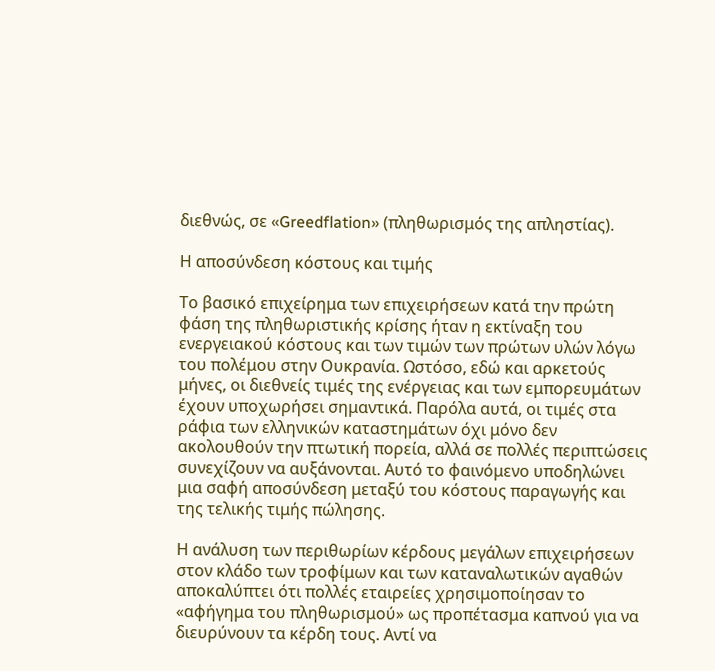διεθνώς, σε «Greedflation» (πληθωρισμός της απληστίας).

Η αποσύνδεση κόστους και τιμής

Το βασικό επιχείρημα των επιχειρήσεων κατά την πρώτη φάση της πληθωριστικής κρίσης ήταν η εκτίναξη του ενεργειακού κόστους και των τιμών των πρώτων υλών λόγω του πολέμου στην Ουκρανία. Ωστόσο, εδώ και αρκετούς μήνες, οι διεθνείς τιμές της ενέργειας και των εμπορευμάτων έχουν υποχωρήσει σημαντικά. Παρόλα αυτά, οι τιμές στα ράφια των ελληνικών καταστημάτων όχι μόνο δεν ακολουθούν την πτωτική πορεία, αλλά σε πολλές περιπτώσεις συνεχίζουν να αυξάνονται. Αυτό το φαινόμενο υποδηλώνει μια σαφή αποσύνδεση μεταξύ του κόστους παραγωγής και της τελικής τιμής πώλησης.

Η ανάλυση των περιθωρίων κέρδους μεγάλων επιχειρήσεων στον κλάδο των τροφίμων και των καταναλωτικών αγαθών αποκαλύπτει ότι πολλές εταιρείες χρησιμοποίησαν το «αφήγημα του πληθωρισμού» ως προπέτασμα καπνού για να διευρύνουν τα κέρδη τους. Αντί να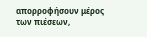απορροφήσουν μέρος των πιέσεων,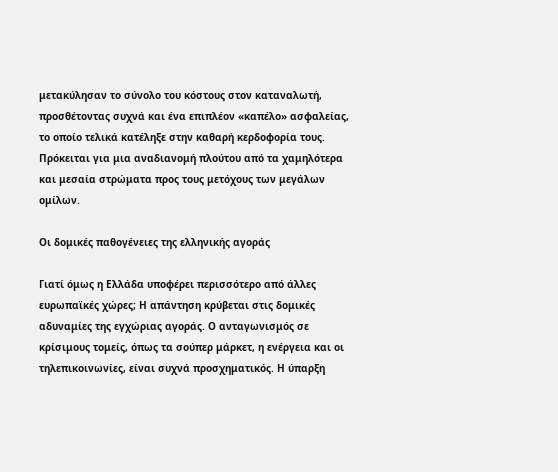μετακύλησαν το σύνολο του κόστους στον καταναλωτή, προσθέτοντας συχνά και ένα επιπλέον «καπέλο» ασφαλείας, το οποίο τελικά κατέληξε στην καθαρή κερδοφορία τους. Πρόκειται για μια αναδιανομή πλούτου από τα χαμηλότερα και μεσαία στρώματα προς τους μετόχους των μεγάλων ομίλων.

Οι δομικές παθογένειες της ελληνικής αγοράς

Γιατί όμως η Ελλάδα υποφέρει περισσότερο από άλλες ευρωπαϊκές χώρες; Η απάντηση κρύβεται στις δομικές αδυναμίες της εγχώριας αγοράς. Ο ανταγωνισμός σε κρίσιμους τομείς, όπως τα σούπερ μάρκετ, η ενέργεια και οι τηλεπικοινωνίες, είναι συχνά προσχηματικός. Η ύπαρξη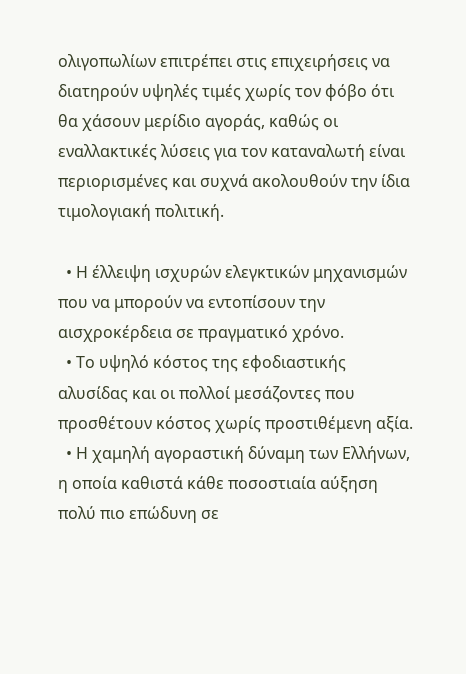ολιγοπωλίων επιτρέπει στις επιχειρήσεις να διατηρούν υψηλές τιμές χωρίς τον φόβο ότι θα χάσουν μερίδιο αγοράς, καθώς οι εναλλακτικές λύσεις για τον καταναλωτή είναι περιορισμένες και συχνά ακολουθούν την ίδια τιμολογιακή πολιτική.

  • Η έλλειψη ισχυρών ελεγκτικών μηχανισμών που να μπορούν να εντοπίσουν την αισχροκέρδεια σε πραγματικό χρόνο.
  • Το υψηλό κόστος της εφοδιαστικής αλυσίδας και οι πολλοί μεσάζοντες που προσθέτουν κόστος χωρίς προστιθέμενη αξία.
  • Η χαμηλή αγοραστική δύναμη των Ελλήνων, η οποία καθιστά κάθε ποσοστιαία αύξηση πολύ πιο επώδυνη σε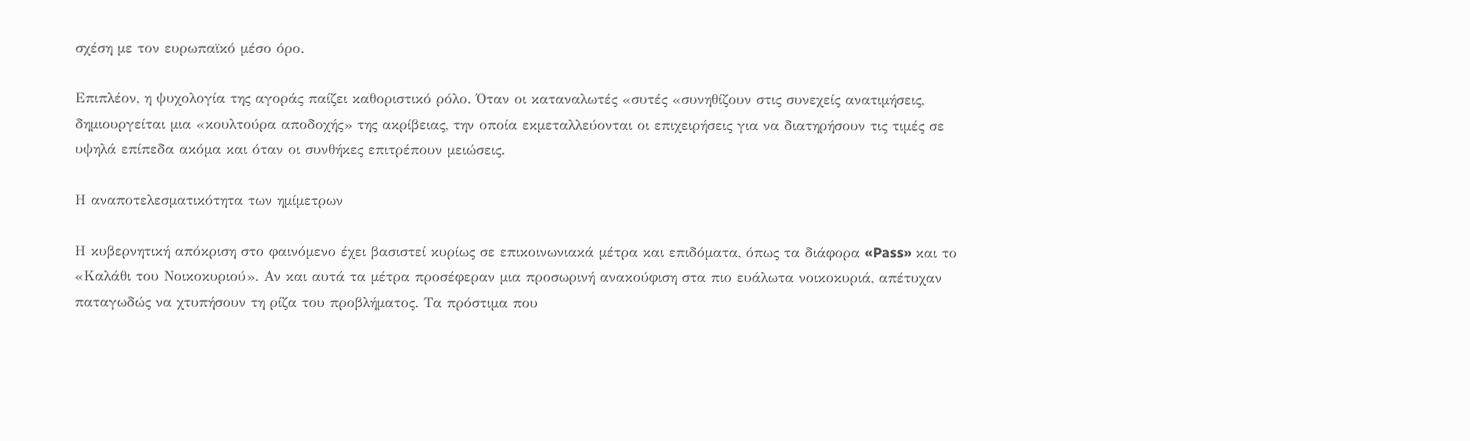σχέση με τον ευρωπαϊκό μέσο όρο.

Επιπλέον, η ψυχολογία της αγοράς παίζει καθοριστικό ρόλο. Όταν οι καταναλωτές «συτές «συνηθίζουν στις συνεχείς ανατιμήσεις, δημιουργείται μια «κουλτούρα αποδοχής» της ακρίβειας, την οποία εκμεταλλεύονται οι επιχειρήσεις για να διατηρήσουν τις τιμές σε υψηλά επίπεδα ακόμα και όταν οι συνθήκες επιτρέπουν μειώσεις.

Η αναποτελεσματικότητα των ημίμετρων

Η κυβερνητική απόκριση στο φαινόμενο έχει βασιστεί κυρίως σε επικοινωνιακά μέτρα και επιδόματα, όπως τα διάφορα «Pass» και το «Καλάθι του Νοικοκυριού». Αν και αυτά τα μέτρα προσέφεραν μια προσωρινή ανακούφιση στα πιο ευάλωτα νοικοκυριά, απέτυχαν παταγωδώς να χτυπήσουν τη ρίζα του προβλήματος. Τα πρόστιμα που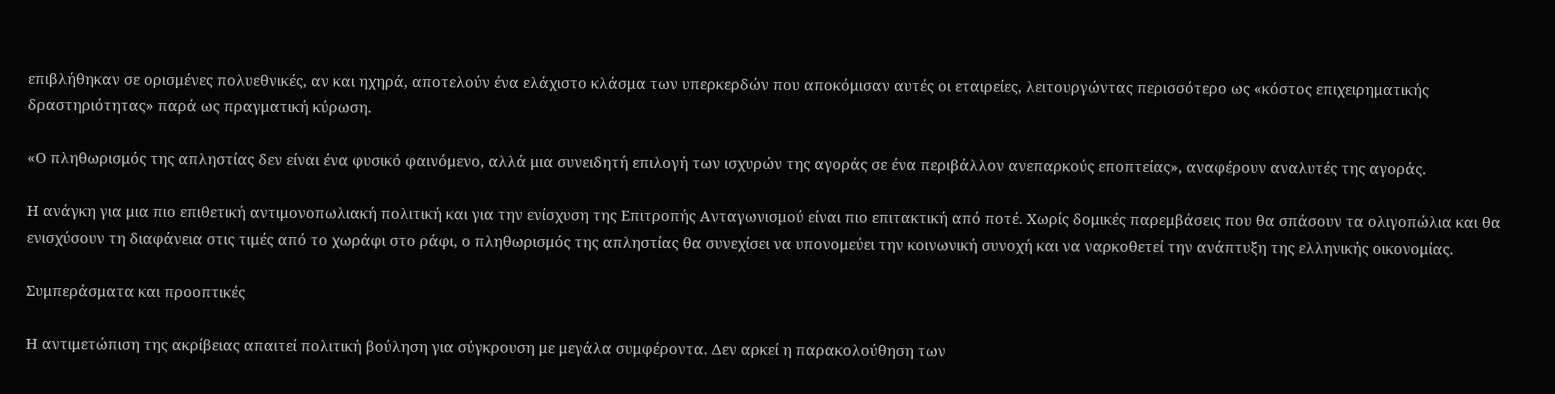επιβλήθηκαν σε ορισμένες πολυεθνικές, αν και ηχηρά, αποτελούν ένα ελάχιστο κλάσμα των υπερκερδών που αποκόμισαν αυτές οι εταιρείες, λειτουργώντας περισσότερο ως «κόστος επιχειρηματικής δραστηριότητας» παρά ως πραγματική κύρωση.

«Ο πληθωρισμός της απληστίας δεν είναι ένα φυσικό φαινόμενο, αλλά μια συνειδητή επιλογή των ισχυρών της αγοράς σε ένα περιβάλλον ανεπαρκούς εποπτείας», αναφέρουν αναλυτές της αγοράς.

Η ανάγκη για μια πιο επιθετική αντιμονοπωλιακή πολιτική και για την ενίσχυση της Επιτροπής Ανταγωνισμού είναι πιο επιτακτική από ποτέ. Χωρίς δομικές παρεμβάσεις που θα σπάσουν τα ολιγοπώλια και θα ενισχύσουν τη διαφάνεια στις τιμές από το χωράφι στο ράφι, ο πληθωρισμός της απληστίας θα συνεχίσει να υπονομεύει την κοινωνική συνοχή και να ναρκοθετεί την ανάπτυξη της ελληνικής οικονομίας.

Συμπεράσματα και προοπτικές

Η αντιμετώπιση της ακρίβειας απαιτεί πολιτική βούληση για σύγκρουση με μεγάλα συμφέροντα. Δεν αρκεί η παρακολούθηση των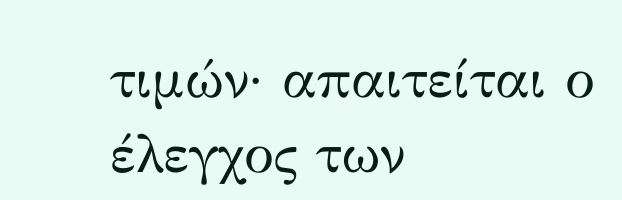τιμών· απαιτείται ο έλεγχος των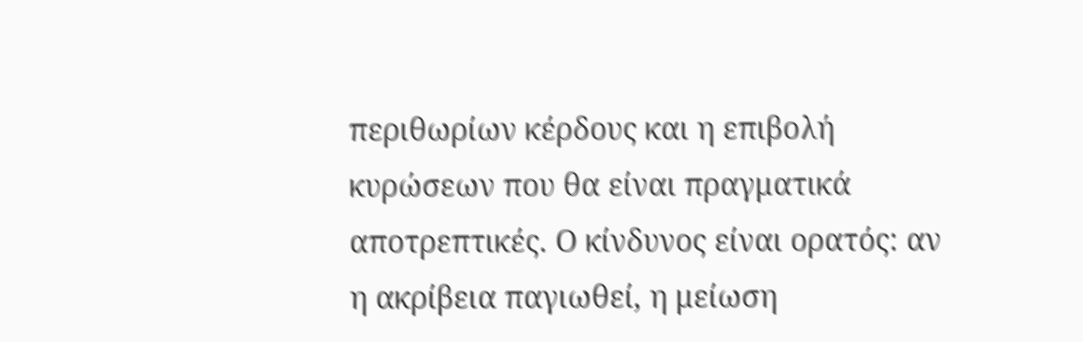περιθωρίων κέρδους και η επιβολή κυρώσεων που θα είναι πραγματικά αποτρεπτικές. Ο κίνδυνος είναι ορατός: αν η ακρίβεια παγιωθεί, η μείωση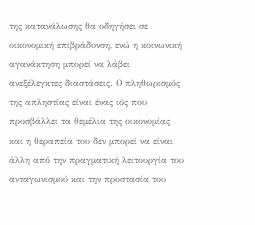της κατανάλωσης θα οδηγήσει σε οικονομική επιβράδυνση, ενώ η κοινωνική αγανάκτηση μπορεί να λάβει ανεξέλεγκτες διαστάσεις. Ο πληθωρισμός της απληστίας είναι ένας ιός που προσβάλλει τα θεμέλια της οικονομίας και η θεραπεία του δεν μπορεί να είναι άλλη από την πραγματική λειτουργία του ανταγωνισμού και την προστασία του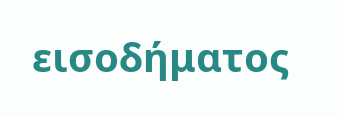εισοδήματος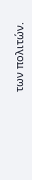των πολιτών.